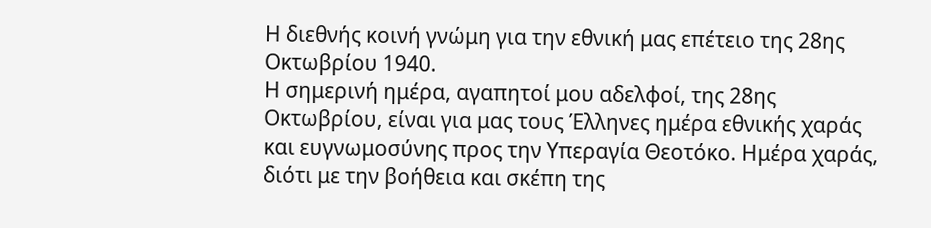Η διεθνής κοινή γνώμη για την εθνική μας επέτειο της 28ης Οκτωβρίου 1940.
Η σημερινή ημέρα, αγαπητοί μου αδελφοί, της 28ης Οκτωβρίου, είναι για μας τους Έλληνες ημέρα εθνικής χαράς και ευγνωμοσύνης προς την Υπεραγία Θεοτόκο. Ημέρα χαράς, διότι με την βοήθεια και σκέπη της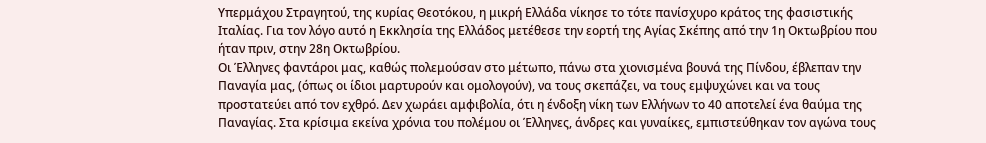Υπερμάχου Στραγητού, της κυρίας Θεοτόκου, η μικρή Ελλάδα νίκησε το τότε πανίσχυρο κράτος της φασιστικής Ιταλίας. Για τον λόγο αυτό η Εκκλησία της Ελλάδος μετέθεσε την εορτή της Αγίας Σκέπης από την 1η Οκτωβρίου που ήταν πριν, στην 28η Οκτωβρίου.
Οι Έλληνες φαντάροι μας, καθώς πολεμούσαν στο μέτωπο, πάνω στα χιονισμένα βουνά της Πίνδου, έβλεπαν την Παναγία μας, (όπως οι ίδιοι μαρτυρούν και ομολογούν), να τους σκεπάζει, να τους εμψυχώνει και να τους προστατεύει από τον εχθρό. Δεν χωράει αμφιβολία, ότι η ένδοξη νίκη των Ελλήνων το 40 αποτελεί ένα θαύμα της Παναγίας. Στα κρίσιμα εκείνα χρόνια του πολέμου οι Έλληνες, άνδρες και γυναίκες, εμπιστεύθηκαν τον αγώνα τους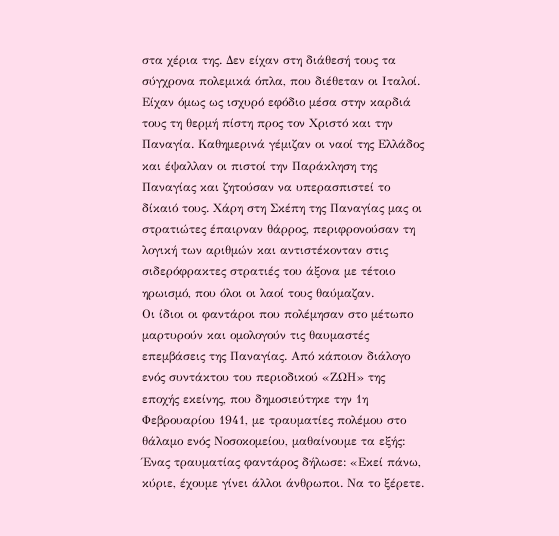στα χέρια της. Δεν είχαν στη διάθεσή τους τα σύγχρονα πολεμικά όπλα, που διέθεταν οι Ιταλοί. Είχαν όμως ως ισχυρό εφόδιο μέσα στην καρδιά τους τη θερμή πίστη προς τον Χριστό και την Παναγία. Καθημερινά γέμιζαν οι ναοί της Ελλάδος και έψαλλαν οι πιστοί την Παράκληση της Παναγίας και ζητούσαν να υπερασπιστεί το δίκαιό τους. Χάρη στη Σκέπη της Παναγίας μας οι στρατιώτες έπαιρναν θάρρος, περιφρονούσαν τη λογική των αριθμών και αντιστέκονταν στις σιδερόφρακτες στρατιές του άξονα με τέτοιο ηρωισμό, που όλοι οι λαοί τους θαύμαζαν.
Οι ίδιοι οι φαντάροι που πολέμησαν στο μέτωπο μαρτυρούν και ομολογούν τις θαυμαστές επεμβάσεις της Παναγίας. Από κάποιον διάλογο ενός συντάκτου του περιοδικού «ΖΩΗ» της εποχής εκείνης, που δημοσιεύτηκε την 1η Φεβρουαρίου 1941, με τραυματίες πολέμου στο θάλαμο ενός Νοσοκομείου, μαθαίνουμε τα εξής: Ένας τραυματίας φαντάρος δήλωσε: «Εκεί πάνω, κύριε, έχουμε γίνει άλλοι άνθρωποι. Να το ξέρετε.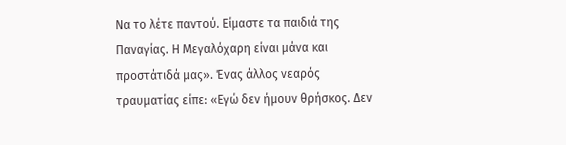Να το λέτε παντού. Είμαστε τα παιδιά της Παναγίας. Η Μεγαλόχαρη είναι μάνα και προστάτιδά μας». Ένας άλλος νεαρός τραυματίας είπε: «Εγώ δεν ήμουν θρήσκος. Δεν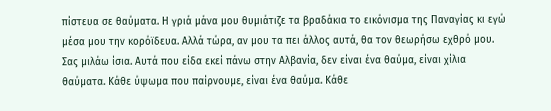πίστευα σε θαύματα. Η γριά μάνα μου θυμιάτιζε τα βραδάκια το εικόνισμα της Παναγίας κι εγώ μέσα μου την κορόϊδευα. Αλλά τώρα, αν μου τα πει άλλος αυτά, θα τον θεωρήσω εχθρό μου. Σας μιλάω ίσια. Αυτά που είδα εκεί πάνω στην Αλβανία, δεν είναι ένα θαύμα, είναι χίλια θαύματα. Κάθε ύψωμα που παίρνουμε, είναι ένα θαύμα. Κάθε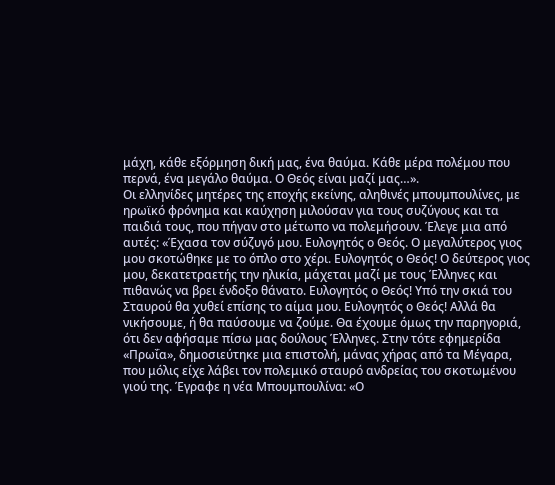μάχη, κάθε εξόρμηση δική μας, ένα θαύμα. Κάθε μέρα πολέμου που περνά, ένα μεγάλο θαύμα. Ο Θεός είναι μαζί μας…».
Οι ελληνίδες μητέρες της εποχής εκείνης, αληθινές μπουμπουλίνες, με ηρωϊκό φρόνημα και καύχηση μιλούσαν για τους συζύγους και τα παιδιά τους, που πήγαν στο μέτωπο να πολεμήσουν. Έλεγε μια από αυτές: «Έχασα τον σύζυγό μου. Ευλογητός ο Θεός. Ο μεγαλύτερος γιος μου σκοτώθηκε με το όπλο στο χέρι. Ευλογητός ο Θεός! Ο δεύτερος γιος μου, δεκατετραετής την ηλικία, μάχεται μαζί με τους Έλληνες και πιθανώς να βρει ένδοξο θάνατο. Ευλογητός ο Θεός! Υπό την σκιά του Σταυρού θα χυθεί επίσης το αίμα μου. Ευλογητός ο Θεός! Αλλά θα νικήσουμε, ή θα παύσουμε να ζούμε. Θα έχουμε όμως την παρηγοριά, ότι δεν αφήσαμε πίσω μας δούλους Έλληνες. Στην τότε εφημερίδα «Πρωΐα», δημοσιεύτηκε μια επιστολή, μάνας χήρας από τα Μέγαρα, που μόλις είχε λάβει τον πολεμικό σταυρό ανδρείας του σκοτωμένου γιού της. Έγραφε η νέα Μπουμπουλίνα: «Ο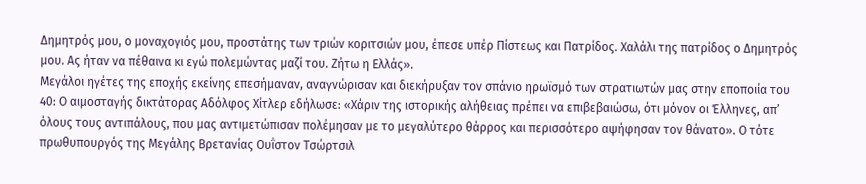Δημητρός μου, ο μοναχογιός μου, προστάτης των τριών κοριτσιών μου, έπεσε υπέρ Πίστεως και Πατρίδος. Χαλάλι της πατρίδος ο Δημητρός μου. Ας ήταν να πέθαινα κι εγώ πολεμώντας μαζί του. Ζήτω η Ελλάς».
Μεγάλοι ηγέτες της εποχής εκείνης επεσήμαναν, αναγνώρισαν και διεκήρυξαν τον σπάνιο ηρωϊσμό των στρατιωτών μας στην εποποιία του 40: Ο αιμοσταγής δικτάτορας Αδόλφος Χίτλερ εδήλωσε: «Χάριν της ιστορικής αλήθειας πρέπει να επιβεβαιώσω, ότι μόνον οι Έλληνες, απ’ όλους τους αντιπάλους, που μας αντιμετώπισαν πολέμησαν με το μεγαλύτερο θάρρος και περισσότερο αψήφησαν τον θάνατο». Ο τότε πρωθυπουργός της Μεγάλης Βρετανίας Ουΐστον Τσώρτσιλ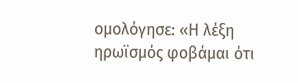ομολόγησε: «Η λέξη ηρωϊσμός φοβάμαι ότι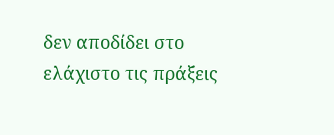δεν αποδίδει στο ελάχιστο τις πράξεις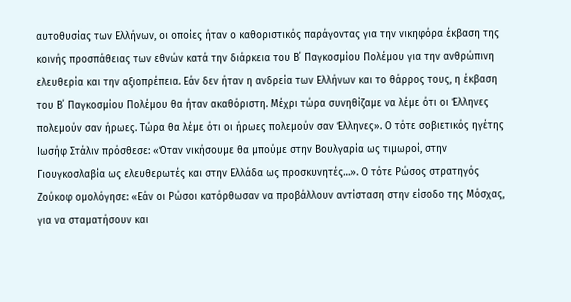αυτοθυσίας των Ελλήνων, οι οποίες ήταν ο καθοριστικός παράγοντας για την νικηφόρα έκβαση της κοινής προσπάθειας των εθνών κατά την διάρκεια του Β΄ Παγκοσμίου Πολέμου για την ανθρώπινη ελευθερία και την αξιοπρέπεια. Εάν δεν ήταν η ανδρεία των Ελλήνων και το θάρρος τους, η έκβαση του Β΄ Παγκοσμίου Πολέμου θα ήταν ακαθόριστη. Μέχρι τώρα συνηθίζαμε να λέμε ότι οι Έλληνες πολεμούν σαν ήρωες. Τώρα θα λέμε ότι οι ήρωες πολεμούν σαν Έλληνες». Ο τότε σοβιετικός ηγέτης Ιωσήφ Στάλιν πρόσθεσε: «Όταν νικήσουμε θα μπούμε στην Βουλγαρία ως τιμωροί, στην Γιουγκοσλαβία ως ελευθερωτές και στην Ελλάδα ως προσκυνητές…». Ο τότε Ρώσος στρατηγός Ζούκοφ ομολόγησε: «Εάν οι Ρώσοι κατόρθωσαν να προβάλλουν αντίσταση στην είσοδο της Μόσχας, για να σταματήσουν και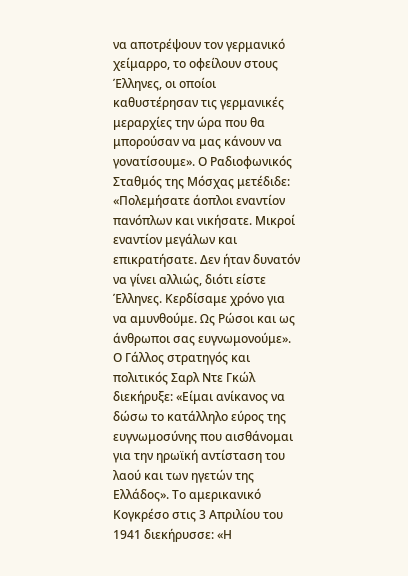να αποτρέψουν τον γερμανικό χείμαρρο, το οφείλουν στους Έλληνες, οι οποίοι καθυστέρησαν τις γερμανικές μεραρχίες την ώρα που θα μπορούσαν να μας κάνουν να γονατίσουμε». Ο Ραδιοφωνικός Σταθμός της Μόσχας μετέδιδε: «Πολεμήσατε άοπλοι εναντίον πανόπλων και νικήσατε. Μικροί εναντίον μεγάλων και επικρατήσατε. Δεν ήταν δυνατόν να γίνει αλλιώς, διότι είστε Έλληνες. Κερδίσαμε χρόνο για να αμυνθούμε. Ως Ρώσοι και ως άνθρωποι σας ευγνωμονούμε». Ο Γάλλος στρατηγός και πολιτικός Σαρλ Ντε Γκώλ διεκήρυξε: «Είμαι ανίκανος να δώσω το κατάλληλο εύρος της ευγνωμοσύνης που αισθάνομαι για την ηρωϊκή αντίσταση του λαού και των ηγετών της Ελλάδος». Το αμερικανικό Κογκρέσο στις 3 Απριλίου του 1941 διεκήρυσσε: «Η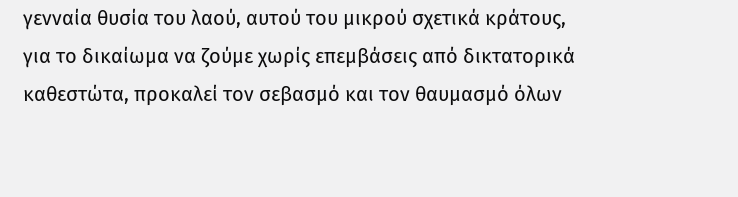γενναία θυσία του λαού, αυτού του μικρού σχετικά κράτους, για το δικαίωμα να ζούμε χωρίς επεμβάσεις από δικτατορικά καθεστώτα, προκαλεί τον σεβασμό και τον θαυμασμό όλων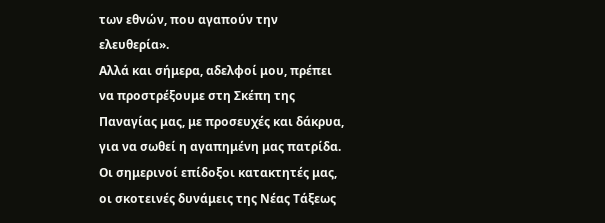των εθνών, που αγαπούν την ελευθερία».
Αλλά και σήμερα, αδελφοί μου, πρέπει να προστρέξουμε στη Σκέπη της Παναγίας μας, με προσευχές και δάκρυα, για να σωθεί η αγαπημένη μας πατρίδα. Οι σημερινοί επίδοξοι κατακτητές μας, οι σκοτεινές δυνάμεις της Νέας Τάξεως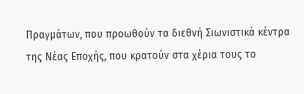Πραγμάτων, που προωθούν τα διεθνή Σιωνιστικά κέντρα της Νέας Εποχής, που κρατούν στα χέρια τους το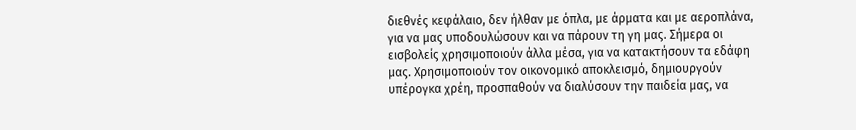διεθνές κεφάλαιο, δεν ήλθαν με όπλα, με άρματα και με αεροπλάνα, για να μας υποδουλώσουν και να πάρουν τη γη μας. Σήμερα οι εισβολείς χρησιμοποιούν άλλα μέσα, για να κατακτήσουν τα εδάφη μας. Χρησιμοποιούν τον οικονομικό αποκλεισμό, δημιουργούν υπέρογκα χρέη, προσπαθούν να διαλύσουν την παιδεία μας, να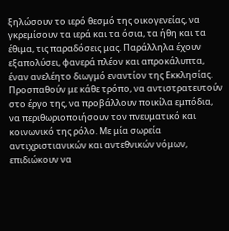ξηλώσουν το ιερό θεσμό της οικογενείας, να γκρεμίσουν τα ιερά και τα όσια, τα ήθη και τα έθιμα, τις παραδόσεις μας. Παράλληλα έχουν εξαπολύσει, φανερά πλέον και απροκάλυπτα, έναν ανελέητο διωγμό εναντίον της Εκκλησίας. Προσπαθούν με κάθε τρόπο, να αντιστρατευτούν στο έργο της, να προβάλλουν ποικίλα εμπόδια, να περιθωριοποιήσουν τον πνευματικό και κοινωνικό της ρόλο. Με μία σωρεία αντιχριστιανικών και αντεθνικών νόμων, επιδιώκουν να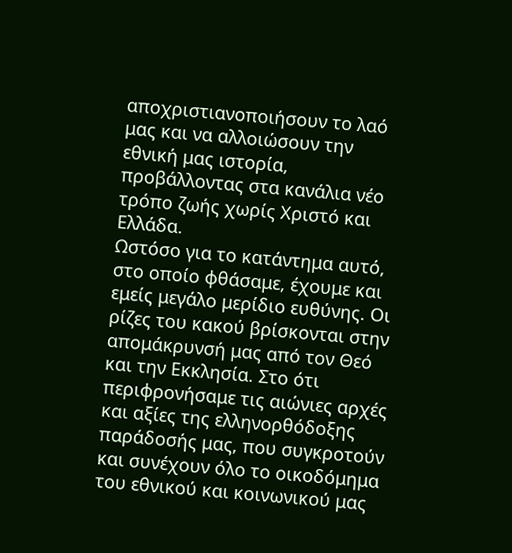αποχριστιανοποιήσουν το λαό μας και να αλλοιώσουν την εθνική μας ιστορία, προβάλλοντας στα κανάλια νέο τρόπο ζωής χωρίς Χριστό και Ελλάδα.
Ωστόσο για το κατάντημα αυτό, στο οποίο φθάσαμε, έχουμε και εμείς μεγάλο μερίδιο ευθύνης. Οι ρίζες του κακού βρίσκονται στην απομάκρυνσή μας από τον Θεό και την Εκκλησία. Στο ότι περιφρονήσαμε τις αιώνιες αρχές και αξίες της ελληνορθόδοξης παράδοσής μας, που συγκροτούν και συνέχουν όλο το οικοδόμημα του εθνικού και κοινωνικού μας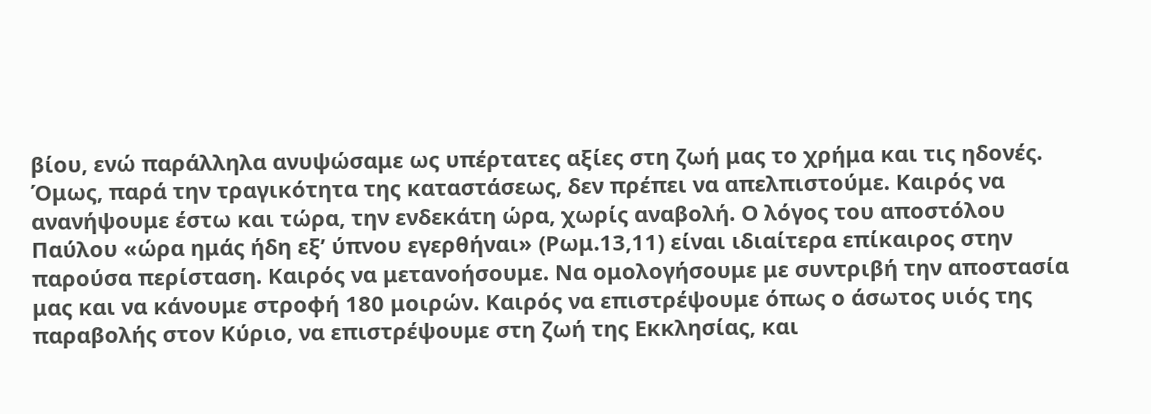βίου, ενώ παράλληλα ανυψώσαμε ως υπέρτατες αξίες στη ζωή μας το χρήμα και τις ηδονές.
Όμως, παρά την τραγικότητα της καταστάσεως, δεν πρέπει να απελπιστούμε. Καιρός να ανανήψουμε έστω και τώρα, την ενδεκάτη ώρα, χωρίς αναβολή. Ο λόγος του αποστόλου Παύλου «ώρα ημάς ήδη εξ’ ύπνου εγερθήναι» (Ρωμ.13,11) είναι ιδιαίτερα επίκαιρος στην παρούσα περίσταση. Καιρός να μετανοήσουμε. Να ομολογήσουμε με συντριβή την αποστασία μας και να κάνουμε στροφή 180 μοιρών. Καιρός να επιστρέψουμε όπως ο άσωτος υιός της παραβολής στον Κύριο, να επιστρέψουμε στη ζωή της Εκκλησίας, και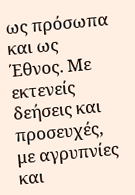ως πρόσωπα και ως Έθνος. Με εκτενείς δεήσεις και προσευχές, με αγρυπνίες και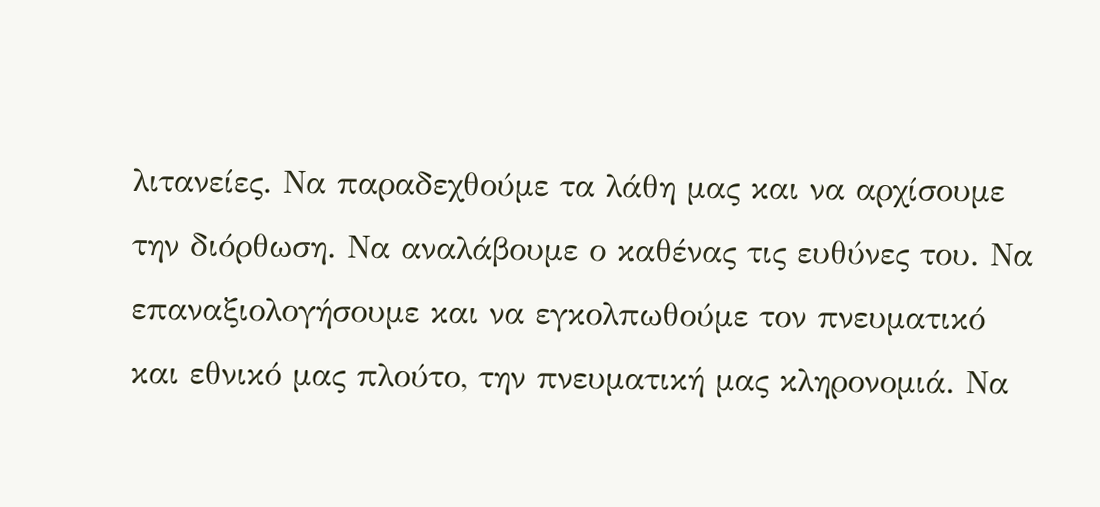λιτανείες. Να παραδεχθούμε τα λάθη μας και να αρχίσουμε την διόρθωση. Να αναλάβουμε ο καθένας τις ευθύνες του. Να επαναξιολογήσουμε και να εγκολπωθούμε τον πνευματικό και εθνικό μας πλούτο, την πνευματική μας κληρονομιά. Να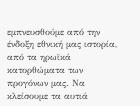εμπνευσθούμε από την ένδοξη εθνική μας ιστορία, από τα ηρωϊκά κατορθώματα των προγόνων μας. Να κλείσουμε τα αυτιά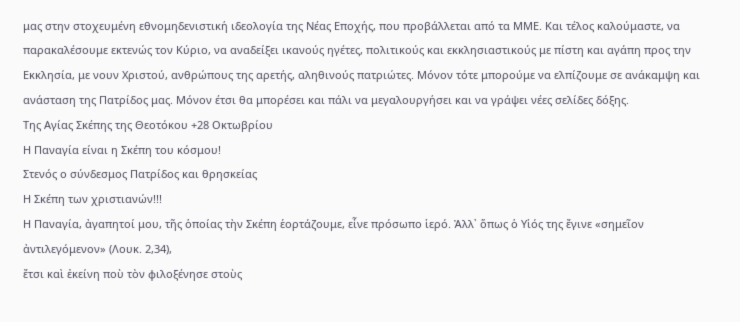μας στην στοχευμένη εθνομηδενιστική ιδεολογία της Νέας Εποχής, που προβάλλεται από τα ΜΜΕ. Και τέλος καλούμαστε, να παρακαλέσουμε εκτενώς τον Κύριο, να αναδείξει ικανούς ηγέτες, πολιτικούς και εκκλησιαστικούς με πίστη και αγάπη προς την Εκκλησία, με νουν Χριστού, ανθρώπους της αρετής, αληθινούς πατριώτες. Μόνον τότε μπορούμε να ελπίζουμε σε ανάκαμψη και ανάσταση της Πατρίδος μας. Μόνον έτσι θα μπορέσει και πάλι να μεγαλουργήσει και να γράψει νέες σελίδες δόξης.
Της Αγίας Σκέπης της Θεοτόκου +28 Οκτωβρίου
Η Παναγία είναι η Σκέπη του κόσμου!
Στενός ο σύνδεσμος Πατρίδος και θρησκείας
Η Σκέπη των χριστιανών!!!
Η Παναγία, ἀγαπητοί μου, τῆς ὁποίας τὴν Σκέπη ἑορτάζουμε, εἶνε πρόσωπο ἱερό. Ἀλλ᾿ ὅπως ὁ Υἱός της ἔγινε «σημεῖον ἀντιλεγόμενον» (Λουκ. 2,34),
ἔτσι καὶ ἐκείνη ποὺ τὸν φιλοξένησε στοὺς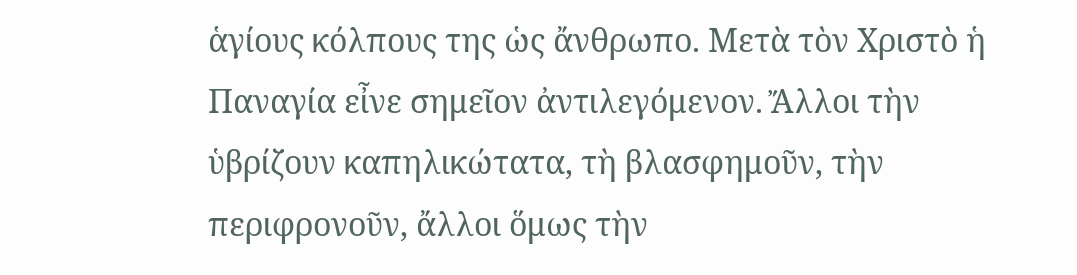ἁγίους κόλπους της ὡς ἄνθρωπο. Μετὰ τὸν Χριστὸ ἡ Παναγία εἶνε σημεῖον ἀντιλεγόμενον. Ἄλλοι τὴν ὑβρίζουν καπηλικώτατα, τὴ βλασφημοῦν, τὴν περιφρονοῦν, ἄλλοι ὅμως τὴν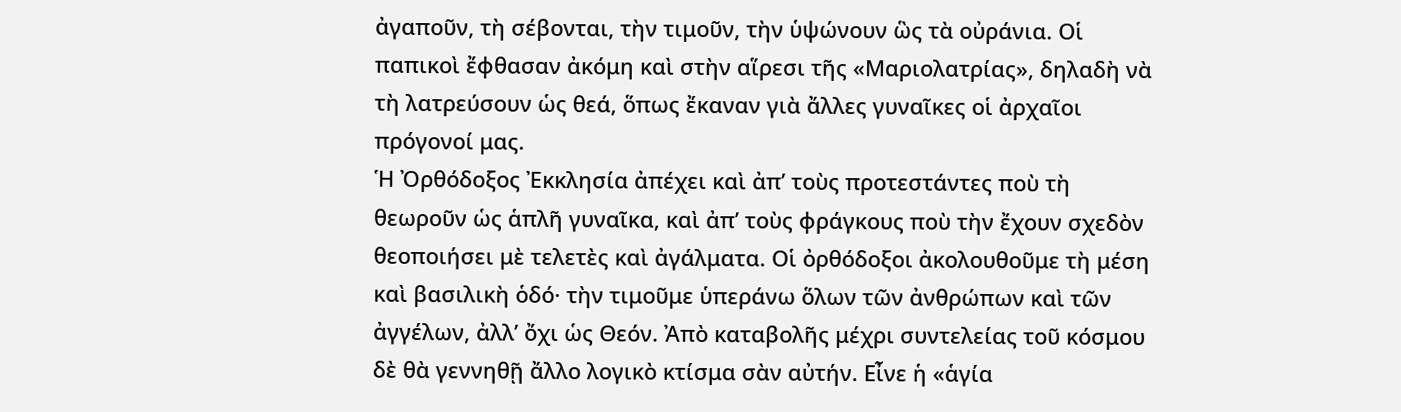ἀγαποῦν, τὴ σέβονται, τὴν τιμοῦν, τὴν ὑψώνουν ὣς τὰ οὐράνια. Οἱ παπικοὶ ἔφθασαν ἀκόμη καὶ στὴν αἵρεσι τῆς «Μαριολατρίας», δηλαδὴ νὰ τὴ λατρεύσουν ὡς θεά, ὅπως ἔκαναν γιὰ ἄλλες γυναῖκες οἱ ἀρχαῖοι πρόγονοί μας.
Ἡ Ὀρθόδοξος Ἐκκλησία ἀπέχει καὶ ἀπ’ τοὺς προτεστάντες ποὺ τὴ θεωροῦν ὡς ἁπλῆ γυναῖκα, καὶ ἀπ’ τοὺς φράγκους ποὺ τὴν ἔχουν σχεδὸν θεοποιήσει μὲ τελετὲς καὶ ἀγάλματα. Οἱ ὀρθόδοξοι ἀκολουθοῦμε τὴ μέση καὶ βασιλικὴ ὁδό· τὴν τιμοῦμε ὑπεράνω ὅλων τῶν ἀνθρώπων καὶ τῶν ἀγγέλων, ἀλλ’ ὄχι ὡς Θεόν. Ἀπὸ καταβολῆς μέχρι συντελείας τοῦ κόσμου δὲ θὰ γεννηθῇ ἄλλο λογικὸ κτίσμα σὰν αὐτήν. Εἶνε ἡ «ἁγία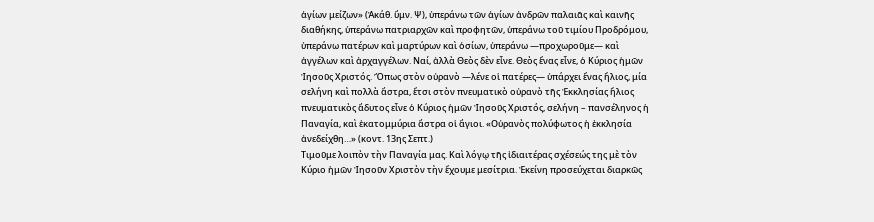ἁγίων μείζων» (Ἀκάθ. ὕμν. Ψ), ὑπεράνω τῶν ἁγίων ἀνδρῶν παλαιᾶς καὶ καινῆς διαθήκης, ὑπεράνω πατριαρχῶν καὶ προφητῶν, ὑπεράνω τοῦ τιμίου Προδρόμου, ὑπεράνω πατέρων καὶ μαρτύρων καὶ ὁσίων, ὑπεράνω ―προχωροῦμε― καὶ ἀγγέλων καὶ ἀρχαγγέλων. Ναί, ἀλλὰ Θεὸς δὲν εἶνε. Θεὸς ἕνας εἶνε, ὁ Κύριος ἡμῶν Ἰησοῦς Χριστός. Ὅπως στὸν οὐρανὸ ―λένε οἱ πατέρες― ὑπάρχει ἕνας ἥλιος, μία σελήνη καὶ πολλὰ ἄστρα, ἔτσι στὸν πνευματικὸ οὐρανὸ τῆς Ἐκκλησίας ἥλιος πνευματικὸς ἄδυτος εἶνε ὁ Κύριος ἡμῶν Ἰησοῦς Χριστός, σελήνη – πανσέληνος ἡ Παναγία, καὶ ἑκατομμύρια ἄστρα οἱ ἅγιοι. «Οὐρανὸς πολύφωτος ἡ ἐκκλησία ἀνεδείχθη…» (κοντ. 13ης Σεπτ.)
Τιμοῦμε λοιπὸν τὴν Παναγία μας. Καὶ λόγῳ τῆς ἰδιαιτέρας σχέσεώς της μὲ τὸν Κύριο ἡμῶν Ἰησοῦν Χριστὸν τὴν ἔχουμε μεσίτρια. Ἐκείνη προσεύχεται διαρκῶς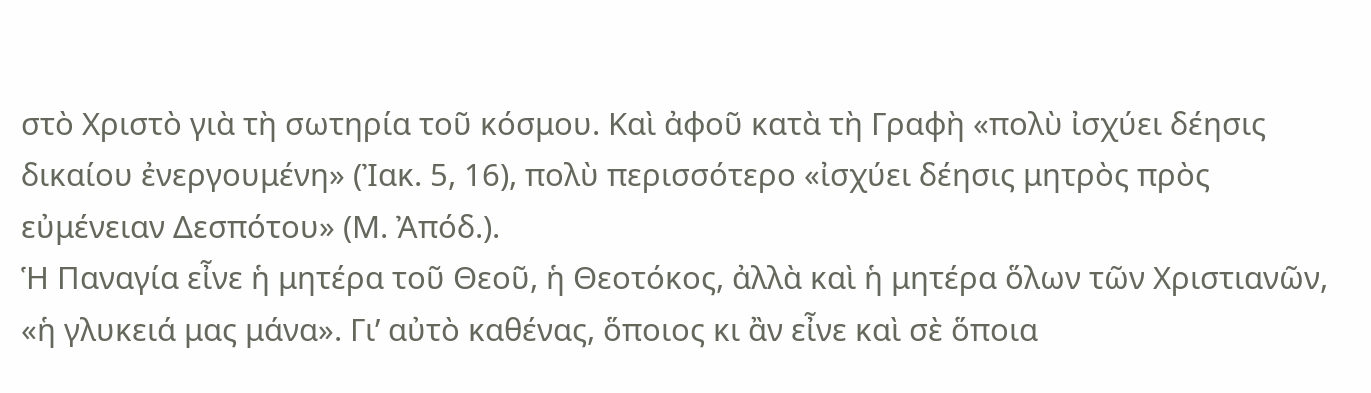στὸ Χριστὸ γιὰ τὴ σωτηρία τοῦ κόσμου. Καὶ ἀφοῦ κατὰ τὴ Γραφὴ «πολὺ ἰσχύει δέησις δικαίου ἐνεργουμένη» (Ἰακ. 5, 16), πολὺ περισσότερο «ἰσχύει δέησις μητρὸς πρὸς εὐμένειαν Δεσπότου» (Μ. Ἀπόδ.).
Ἡ Παναγία εἶνε ἡ μητέρα τοῦ Θεοῦ, ἡ Θεοτόκος, ἀλλὰ καὶ ἡ μητέρα ὅλων τῶν Χριστιανῶν, «ἡ γλυκειά μας μάνα». Γι’ αὐτὸ καθένας, ὅποιος κι ἂν εἶνε καὶ σὲ ὅποια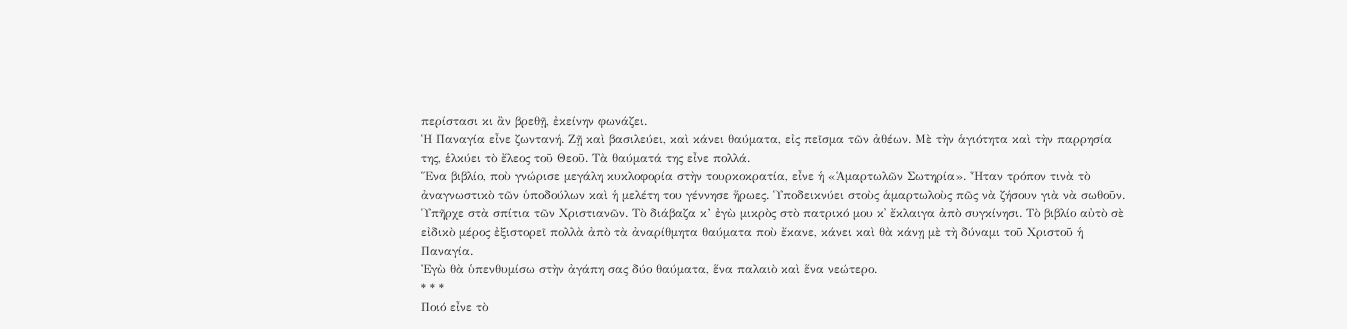περίστασι κι ἂν βρεθῇ, ἐκείνην φωνάζει.
Ἡ Παναγία εἶνε ζωντανή. Ζῇ καὶ βασιλεύει, καὶ κάνει θαύματα, εἰς πεῖσμα τῶν ἀθέων. Μὲ τὴν ἁγιότητα καὶ τὴν παρρησία της, ἑλκύει τὸ ἔλεος τοῦ Θεοῦ. Τὰ θαύματά της εἶνε πολλά.
Ἕνα βιβλίο, ποὺ γνώρισε μεγάλη κυκλοφορία στὴν τουρκοκρατία, εἶνε ἡ «Ἁμαρτωλῶν Σωτηρία». Ἦταν τρόπον τινὰ τὸ ἀναγνωστικὸ τῶν ὑποδούλων καὶ ἡ μελέτη του γέννησε ἥρωες. Ὑποδεικνύει στοὺς ἁμαρτωλοὺς πῶς νὰ ζήσουν γιὰ νὰ σωθοῦν. Ὑπῆρχε στὰ σπίτια τῶν Χριστιανῶν. Τὸ διάβαζα κ’ ἐγὼ μικρὸς στὸ πατρικό μου κ᾽ ἔκλαιγα ἀπὸ συγκίνησι. Τὸ βιβλίο αὐτὸ σὲ εἰδικὸ μέρος ἐξιστορεῖ πολλὰ ἀπὸ τὰ ἀναρίθμητα θαύματα ποὺ ἔκανε, κάνει καὶ θὰ κάνῃ μὲ τὴ δύναμι τοῦ Χριστοῦ ἡ Παναγία.
Ἐγὼ θὰ ὑπενθυμίσω στὴν ἀγάπη σας δύο θαύματα, ἕνα παλαιὸ καὶ ἕνα νεώτερο.
* * *
Ποιό εἶνε τὸ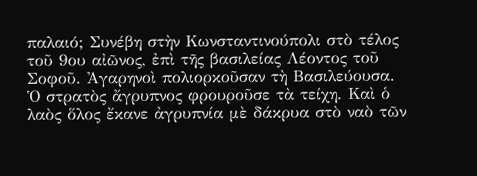παλαιό; Συνέβη στὴν Κωνσταντινούπολι στὸ τέλος τοῦ 9ου αἰῶνος, ἐπὶ τῆς βασιλείας Λέοντος τοῦ Σοφοῦ. Ἀγαρηνοὶ πολιορκοῦσαν τὴ Βασιλεύουσα. Ὁ στρατὸς ἄγρυπνος φρουροῦσε τὰ τείχη. Καὶ ὁ λαὸς ὅλος ἔκανε ἀγρυπνία μὲ δάκρυα στὸ ναὸ τῶν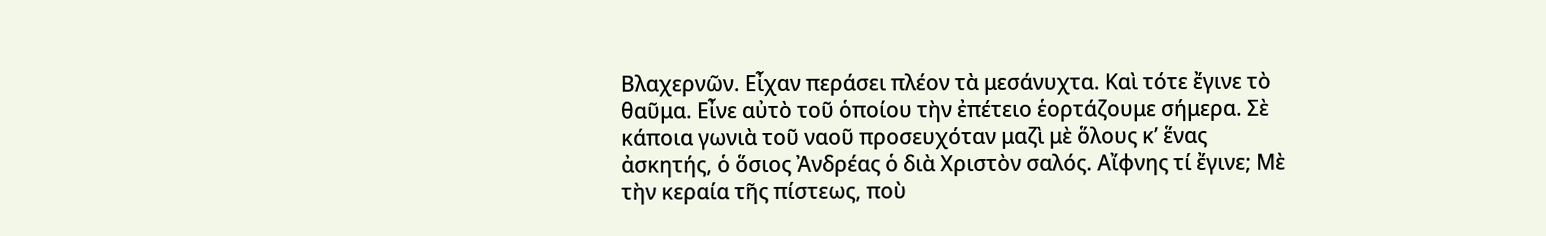Βλαχερνῶν. Εἶχαν περάσει πλέον τὰ μεσάνυχτα. Καὶ τότε ἔγινε τὸ θαῦμα. Εἶνε αὐτὸ τοῦ ὁποίου τὴν ἐπέτειο ἑορτάζουμε σήμερα. Σὲ κάποια γωνιὰ τοῦ ναοῦ προσευχόταν μαζὶ μὲ ὅλους κ’ ἕνας ἀσκητής, ὁ ὅσιος Ἀνδρέας ὁ διὰ Χριστὸν σαλός. Αἴφνης τί ἔγινε; Μὲ τὴν κεραία τῆς πίστεως, ποὺ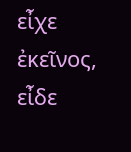εἶχε ἐκεῖνος, εἶδε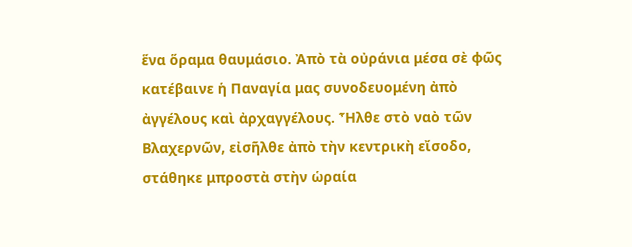ἕνα ὅραμα θαυμάσιο. Ἀπὸ τὰ οὐράνια μέσα σὲ φῶς κατέβαινε ἡ Παναγία μας συνοδευομένη ἀπὸ ἀγγέλους καὶ ἀρχαγγέλους. Ἦλθε στὸ ναὸ τῶν Βλαχερνῶν, εἰσῆλθε ἀπὸ τὴν κεντρικὴ εἴσοδο, στάθηκε μπροστὰ στὴν ὡραία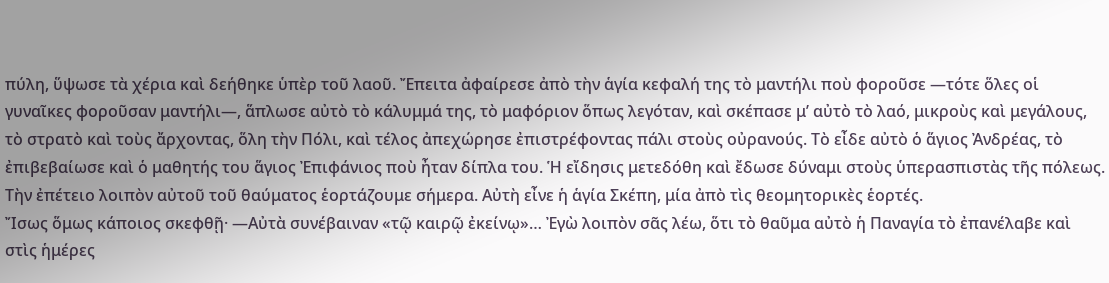πύλη, ὕψωσε τὰ χέρια καὶ δεήθηκε ὑπὲρ τοῦ λαοῦ. Ἔπειτα ἀφαίρεσε ἀπὸ τὴν ἁγία κεφαλή της τὸ μαντήλι ποὺ φοροῦσε ―τότε ὅλες οἱ γυναῖκες φοροῦσαν μαντήλι―, ἅπλωσε αὐτὸ τὸ κάλυμμά της, τὸ μαφόριον ὅπως λεγόταν, καὶ σκέπασε μ’ αὐτὸ τὸ λαό, μικροὺς καὶ μεγάλους, τὸ στρατὸ καὶ τοὺς ἄρχοντας, ὅλη τὴν Πόλι, καὶ τέλος ἀπεχώρησε ἐπιστρέφοντας πάλι στοὺς οὐρανούς. Τὸ εἶδε αὐτὸ ὁ ἅγιος Ἀνδρέας, τὸ ἐπιβεβαίωσε καὶ ὁ μαθητής του ἅγιος Ἐπιφάνιος ποὺ ἦταν δίπλα του. Ἡ εἴδησις μετεδόθη καὶ ἔδωσε δύναμι στοὺς ὑπερασπιστὰς τῆς πόλεως. Τὴν ἐπέτειο λοιπὸν αὐτοῦ τοῦ θαύματος ἑορτάζουμε σήμερα. Αὐτὴ εἶνε ἡ ἁγία Σκέπη, μία ἀπὸ τὶς θεομητορικὲς ἑορτές.
Ἴσως ὅμως κάποιος σκεφθῇ· ―Αὐτὰ συνέβαιναν «τῷ καιρῷ ἐκείνῳ»… Ἐγὼ λοιπὸν σᾶς λέω, ὅτι τὸ θαῦμα αὐτὸ ἡ Παναγία τὸ ἐπανέλαβε καὶ στὶς ἡμέρες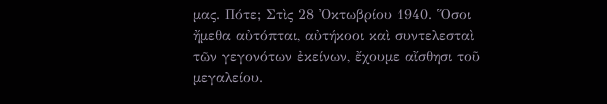μας. Πότε; Στὶς 28 Ὀκτωβρίου 1940. Ὅσοι ἤμεθα αὐτόπται, αὐτήκοοι καὶ συντελεσταὶ τῶν γεγονότων ἐκείνων, ἔχουμε αἴσθησι τοῦ μεγαλείου.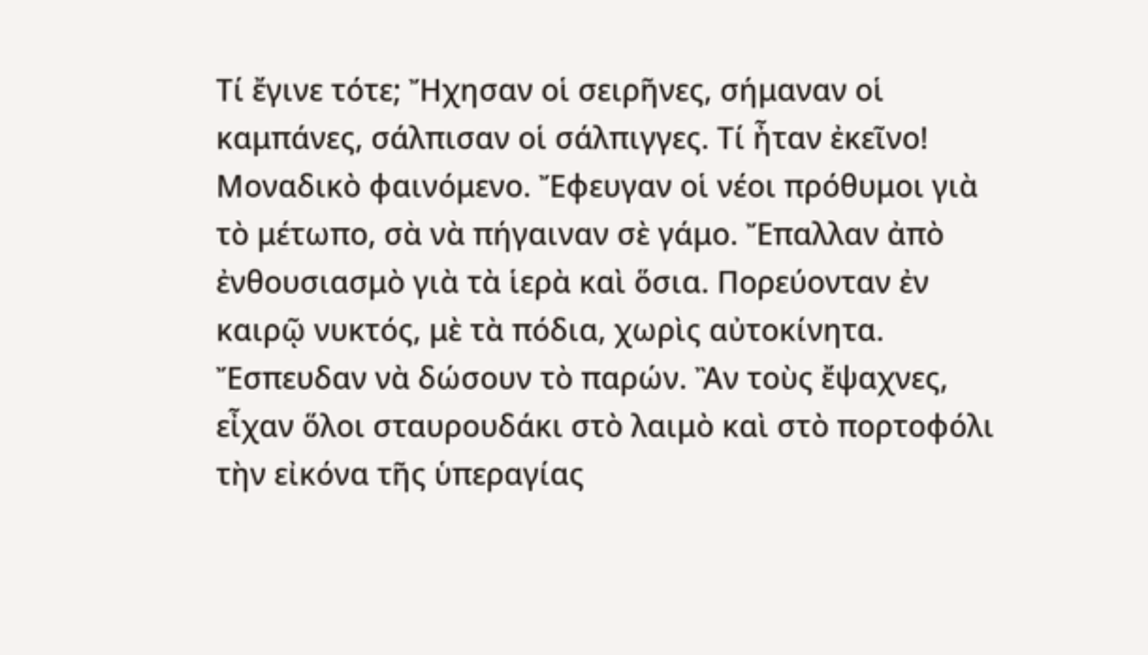Τί ἔγινε τότε; Ἤχησαν οἱ σειρῆνες, σήμαναν οἱ καμπάνες, σάλπισαν οἱ σάλπιγγες. Τί ἦταν ἐκεῖνο! Μοναδικὸ φαινόμενο. Ἔφευγαν οἱ νέοι πρόθυμοι γιὰ τὸ μέτωπο, σὰ νὰ πήγαιναν σὲ γάμο. Ἔπαλλαν ἀπὸ ἐνθουσιασμὸ γιὰ τὰ ἱερὰ καὶ ὅσια. Πορεύονταν ἐν καιρῷ νυκτός, μὲ τὰ πόδια, χωρὶς αὐτοκίνητα. Ἔσπευδαν νὰ δώσουν τὸ παρών. Ἂν τοὺς ἔψαχνες, εἶχαν ὅλοι σταυρουδάκι στὸ λαιμὸ καὶ στὸ πορτοφόλι τὴν εἰκόνα τῆς ὑπεραγίας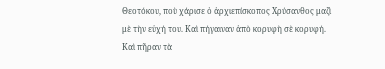Θεοτόκου, ποὺ χάρισε ὁ ἀρχιεπίσκοπος Χρύσανθος μαζὶ μὲ τὴν εὐχή του. Καὶ πήγαιναν ἀπὸ κορυφὴ σὲ κορυφή. Καὶ πῆραν τὰ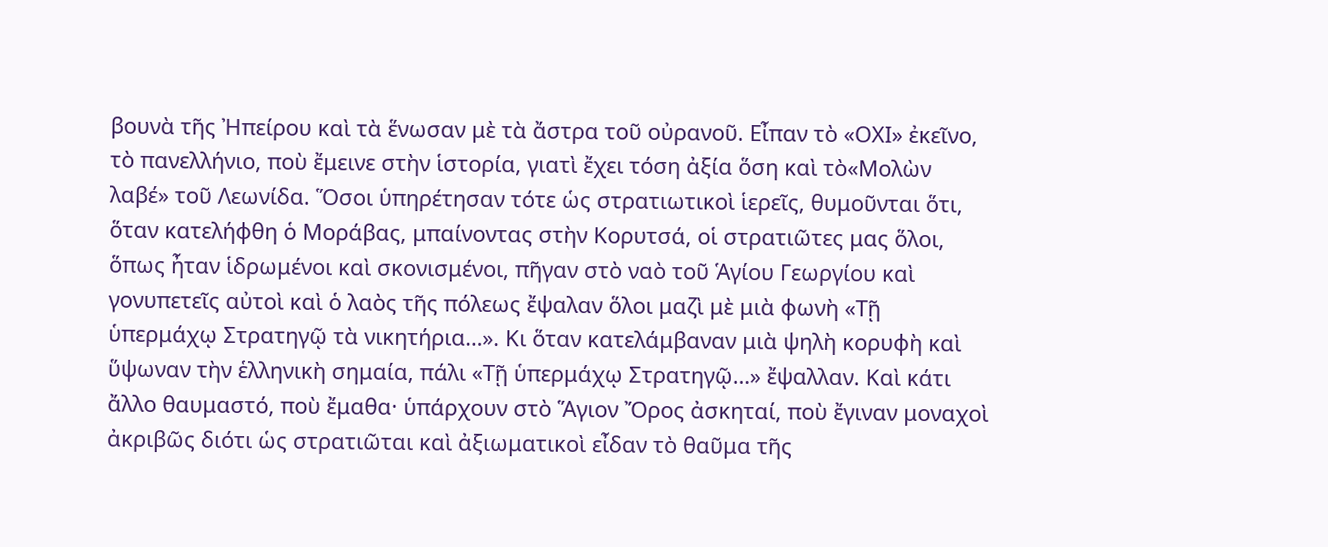βουνὰ τῆς Ἠπείρου καὶ τὰ ἕνωσαν μὲ τὰ ἄστρα τοῦ οὐρανοῦ. Εἶπαν τὸ «ΟΧΙ» ἐκεῖνο, τὸ πανελλήνιο, ποὺ ἔμεινε στὴν ἱστορία, γιατὶ ἔχει τόση ἀξία ὅση καὶ τὸ«Μολὼν λαβέ» τοῦ Λεωνίδα. Ὅσοι ὑπηρέτησαν τότε ὡς στρατιωτικοὶ ἱερεῖς, θυμοῦνται ὅτι, ὅταν κατελήφθη ὁ Μοράβας, μπαίνοντας στὴν Κορυτσά, οἱ στρατιῶτες μας ὅλοι, ὅπως ἦταν ἱδρωμένοι καὶ σκονισμένοι, πῆγαν στὸ ναὸ τοῦ Ἁγίου Γεωργίου καὶ γονυπετεῖς αὐτοὶ καὶ ὁ λαὸς τῆς πόλεως ἔψαλαν ὅλοι μαζὶ μὲ μιὰ φωνὴ «Τῇ ὑπερμάχῳ Στρατηγῷ τὰ νικητήρια…». Κι ὅταν κατελάμβαναν μιὰ ψηλὴ κορυφὴ καὶ ὕψωναν τὴν ἑλληνικὴ σημαία, πάλι «Τῇ ὑπερμάχῳ Στρατηγῷ…» ἔψαλλαν. Καὶ κάτι ἄλλο θαυμαστό, ποὺ ἔμαθα· ὑπάρχουν στὸ Ἅγιον Ὄρος ἀσκηταί, ποὺ ἔγιναν μοναχοὶ ἀκριβῶς διότι ὡς στρατιῶται καὶ ἀξιωματικοὶ εἶδαν τὸ θαῦμα τῆς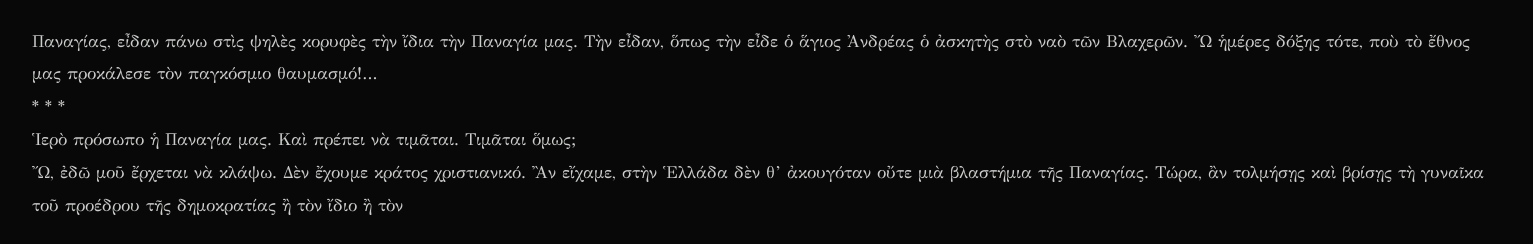Παναγίας, εἶδαν πάνω στὶς ψηλὲς κορυφὲς τὴν ἴδια τὴν Παναγία μας. Τὴν εἶδαν, ὅπως τὴν εἶδε ὁ ἅγιος Ἀνδρέας ὁ ἀσκητὴς στὸ ναὸ τῶν Βλαχερῶν. Ὤ ἡμέρες δόξης τότε, ποὺ τὸ ἔθνος μας προκάλεσε τὸν παγκόσμιο θαυμασμό!…
* * *
Ἱερὸ πρόσωπο ἡ Παναγία μας. Καὶ πρέπει νὰ τιμᾶται. Τιμᾶται ὅμως;
Ὤ, ἐδῶ μοῦ ἔρχεται νὰ κλάψω. Δὲν ἔχουμε κράτος χριστιανικό. Ἂν εἴχαμε, στὴν Ἑλλάδα δὲν θ’ ἀκουγόταν οὔτε μιὰ βλαστήμια τῆς Παναγίας. Τώρα, ἂν τολμήσῃς καὶ βρίσῃς τὴ γυναῖκα τοῦ προέδρου τῆς δημοκρατίας ἢ τὸν ἴδιο ἢ τὸν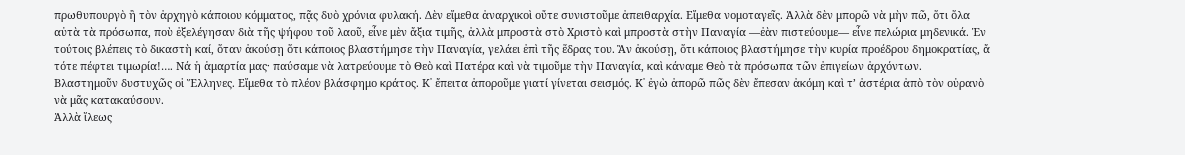πρωθυπουργὸ ἢ τὸν ἀρχηγὸ κάποιου κόμματος, πᾷς δυὸ χρόνια φυλακή. Δὲν εἴμεθα ἀναρχικοὶ οὔτε συνιστοῦμε ἀπειθαρχία. Εἴμεθα νομοταγεῖς. Ἀλλὰ δὲν μπορῶ νὰ μὴν πῶ, ὅτι ὅλα αὐτὰ τὰ πρόσωπα, ποὺ ἐξελέγησαν διὰ τῆς ψήφου τοῦ λαοῦ, εἶνε μὲν ἄξια τιμῆς, ἀλλὰ μπροστὰ στὸ Χριστὸ καὶ μπροστὰ στὴν Παναγία ―ἐὰν πιστεύουμε― εἶνε πελώρια μηδενικά. Ἐν τούτοις βλέπεις τὸ δικαστὴ καί, ὅταν ἀκούσῃ ὅτι κάποιος βλαστήμησε τὴν Παναγία, γελάει ἐπὶ τῆς ἕδρας του. Ἂν ἀκούσῃ, ὅτι κάποιος βλαστήμησε τὴν κυρία προέδρου δημοκρατίας, ἄ τότε πέφτει τιμωρία!…. Νά ἡ ἁμαρτία μας· παύσαμε νὰ λατρεύουμε τὸ Θεὸ καὶ Πατέρα καὶ νὰ τιμοῦμε τὴν Παναγία, καὶ κάναμε Θεὸ τὰ πρόσωπα τῶν ἐπιγείων ἀρχόντων.
Βλαστημοῦν δυστυχῶς οἱ Ἕλληνες. Εἴμεθα τὸ πλέον βλάσφημο κράτος. Κ᾽ ἔπειτα ἀποροῦμε γιατί γίνεται σεισμός. Κ᾽ ἐγὼ ἀπορῶ πῶς δὲν ἔπεσαν ἀκόμη καὶ τ’ ἀστέρια ἀπὸ τὸν οὐρανὸ νὰ μᾶς κατακαύσουν.
Ἀλλὰ ἵλεως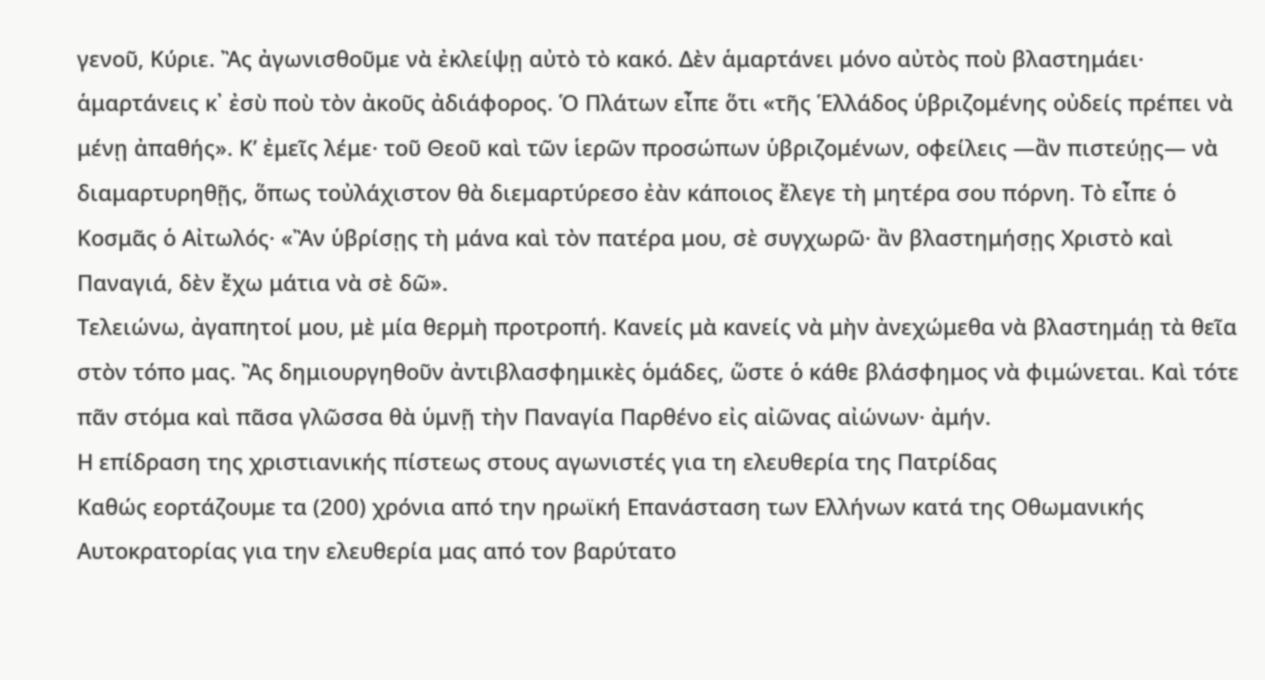γενοῦ, Κύριε. Ἂς ἀγωνισθοῦμε νὰ ἐκλείψῃ αὐτὸ τὸ κακό. Δὲν ἁμαρτάνει μόνο αὐτὸς ποὺ βλαστημάει· ἁμαρτάνεις κ᾽ ἐσὺ ποὺ τὸν ἀκοῦς ἀδιάφορος. Ὁ Πλάτων εἶπε ὅτι «τῆς Ἑλλάδος ὑβριζομένης οὐδείς πρέπει νὰ μένῃ ἀπαθής». Κ’ ἐμεῖς λέμε· τοῦ Θεοῦ καὶ τῶν ἱερῶν προσώπων ὑβριζομένων, oφείλεις ―ἂν πιστεύῃς― νὰ διαμαρτυρηθῇς, ὅπως τοὐλάχιστον θὰ διεμαρτύρεσο ἐὰν κάποιος ἔλεγε τὴ μητέρα σου πόρνη. Τὸ εἶπε ὁ Κοσμᾶς ὁ Αἰτωλός· «Ἂν ὑβρίσῃς τὴ μάνα καὶ τὸν πατέρα μου, σὲ συγχωρῶ· ἂν βλαστημήσῃς Χριστὸ καὶ Παναγιά, δὲν ἔχω μάτια νὰ σὲ δῶ».
Τελειώνω, ἀγαπητοί μου, μὲ μία θερμὴ προτροπή. Κανείς μὰ κανείς νὰ μὴν ἀνεχώμεθα νὰ βλαστημάῃ τὰ θεῖα στὸν τόπο μας. Ἂς δημιουργηθοῦν ἀντιβλασφημικὲς ὁμάδες, ὥστε ὁ κάθε βλάσφημος νὰ φιμώνεται. Καὶ τότε πᾶν στόμα καὶ πᾶσα γλῶσσα θὰ ὑμνῇ τὴν Παναγία Παρθένο εἰς αἰῶνας αἰώνων· ἀμήν.
Η επίδραση της χριστιανικής πίστεως στους αγωνιστές για τη ελευθερία της Πατρίδας
Καθώς εορτάζουμε τα (200) χρόνια από την ηρωϊκή Επανάσταση των Ελλήνων κατά της Οθωμανικής Αυτοκρατορίας για την ελευθερία μας από τον βαρύτατο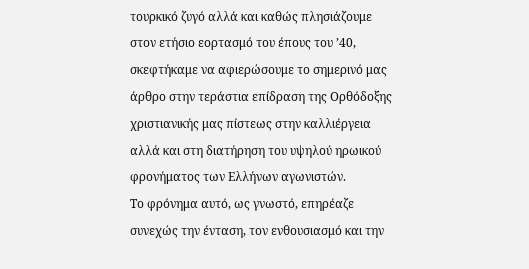τουρκικό ζυγό αλλά και καθώς πλησιάζουμε στον ετήσιο εορτασμό του έπους του ’40, σκεφτήκαμε να αφιερώσουμε το σημερινό μας άρθρο στην τεράστια επίδραση της Ορθόδοξης χριστιανικής μας πίστεως στην καλλιέργεια αλλά και στη διατήρηση του υψηλού ηρωικού φρονήματος των Ελλήνων αγωνιστών.
Το φρόνημα αυτό, ως γνωστό, επηρέαζε συνεχώς την ένταση, τον ενθουσιασμό και την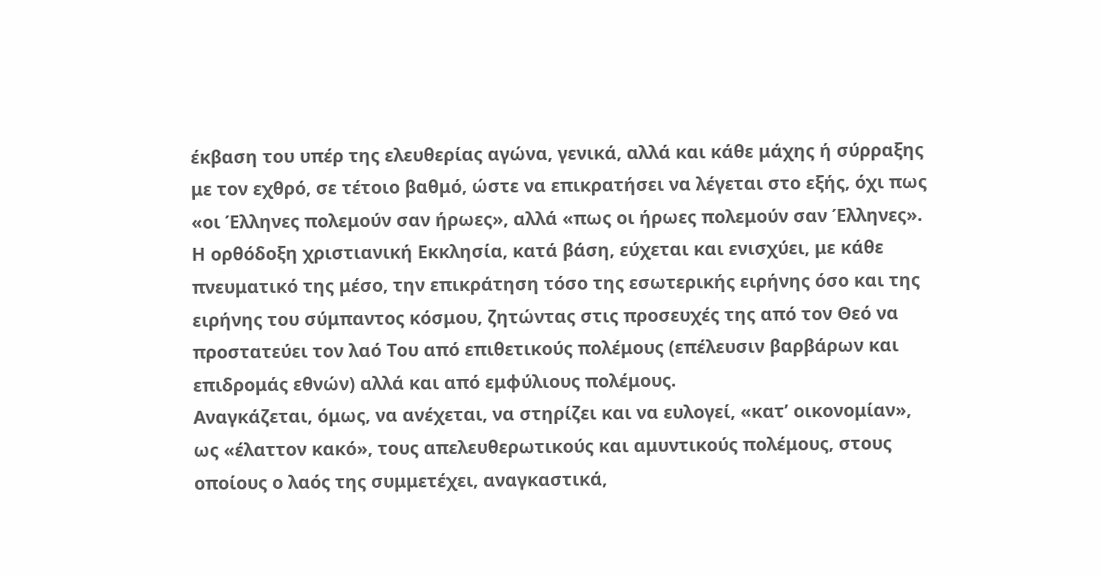έκβαση του υπέρ της ελευθερίας αγώνα, γενικά, αλλά και κάθε μάχης ή σύρραξης με τον εχθρό, σε τέτοιο βαθμό, ώστε να επικρατήσει να λέγεται στο εξής, όχι πως «οι Έλληνες πολεμούν σαν ήρωες», αλλά «πως οι ήρωες πολεμούν σαν Έλληνες».
Η ορθόδοξη χριστιανική Εκκλησία, κατά βάση, εύχεται και ενισχύει, με κάθε πνευματικό της μέσο, την επικράτηση τόσο της εσωτερικής ειρήνης όσο και της ειρήνης του σύμπαντος κόσμου, ζητώντας στις προσευχές της από τον Θεό να προστατεύει τον λαό Του από επιθετικούς πολέμους (επέλευσιν βαρβάρων και επιδρομάς εθνών) αλλά και από εμφύλιους πολέμους.
Αναγκάζεται, όμως, να ανέχεται, να στηρίζει και να ευλογεί, «κατ’ οικονομίαν», ως «έλαττον κακό», τους απελευθερωτικούς και αμυντικούς πολέμους, στους οποίους ο λαός της συμμετέχει, αναγκαστικά,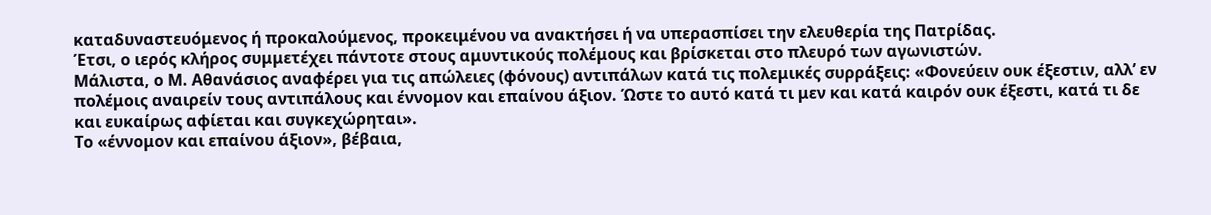καταδυναστευόμενος ή προκαλούμενος, προκειμένου να ανακτήσει ή να υπερασπίσει την ελευθερία της Πατρίδας.
Έτσι, ο ιερός κλήρος συμμετέχει πάντοτε στους αμυντικούς πολέμους και βρίσκεται στο πλευρό των αγωνιστών.
Μάλιστα, ο Μ. Αθανάσιος αναφέρει για τις απώλειες (φόνους) αντιπάλων κατά τις πολεμικές συρράξεις: «Φονεύειν ουκ έξεστιν, αλλ’ εν πολέμοις αναιρείν τους αντιπάλους και έννομον και επαίνου άξιον. Ώστε το αυτό κατά τι μεν και κατά καιρόν ουκ έξεστι, κατά τι δε και ευκαίρως αφίεται και συγκεχώρηται».
Το «έννομον και επαίνου άξιον», βέβαια,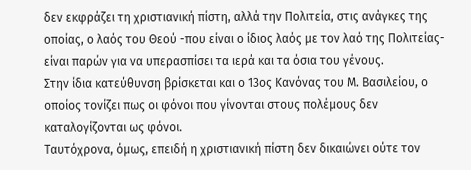δεν εκφράζει τη χριστιανική πίστη, αλλά την Πολιτεία, στις ανάγκες της οποίας, ο λαός του Θεού -που είναι ο ίδιος λαός με τον λαό της Πολιτείας- είναι παρών για να υπερασπίσει τα ιερά και τα όσια του γένους.
Στην ίδια κατεύθυνση βρίσκεται και ο 13ος Κανόνας του Μ. Βασιλείου, ο οποίος τονίζει πως οι φόνοι που γίνονται στους πολέμους δεν καταλογίζονται ως φόνοι.
Ταυτόχρονα, όμως, επειδή η χριστιανική πίστη δεν δικαιώνει ούτε τον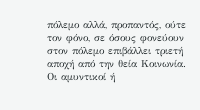πόλεμο αλλά, προπαντός, ούτε τον φόνο, σε όσους φονεύουν στον πόλεμο επιβάλλει τριετή αποχή από την θεία Κοινωνία.
Οι αμυντικοί ή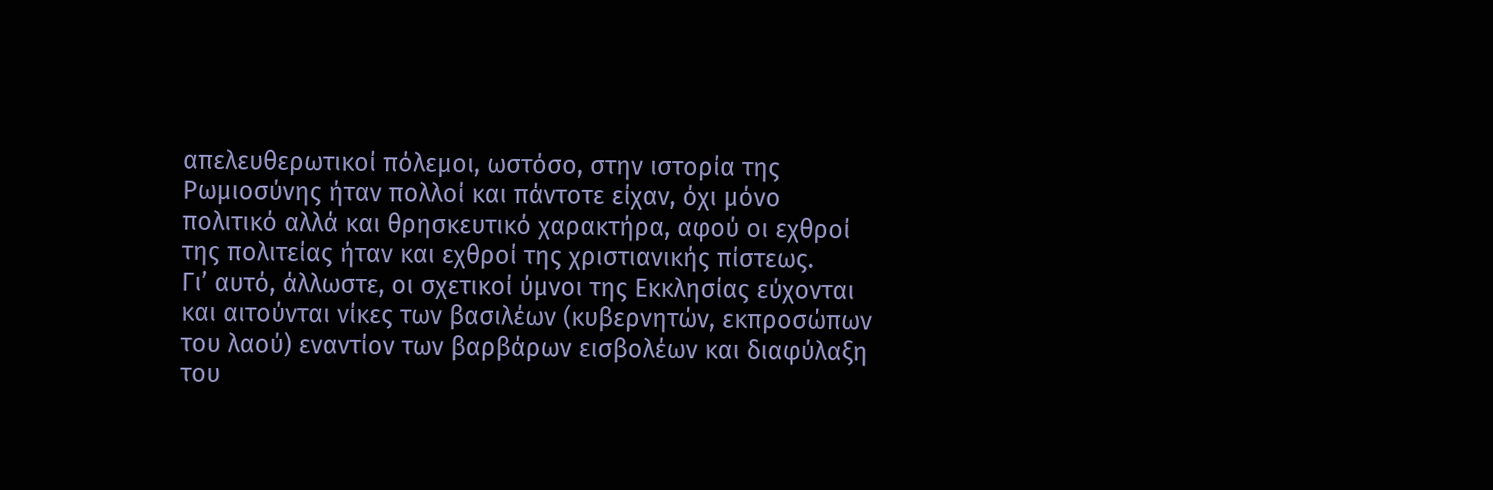απελευθερωτικοί πόλεμοι, ωστόσο, στην ιστορία της Ρωμιοσύνης ήταν πολλοί και πάντοτε είχαν, όχι μόνο πολιτικό αλλά και θρησκευτικό χαρακτήρα, αφού οι εχθροί της πολιτείας ήταν και εχθροί της χριστιανικής πίστεως.
Γι’ αυτό, άλλωστε, οι σχετικοί ύμνοι της Εκκλησίας εύχονται και αιτούνται νίκες των βασιλέων (κυβερνητών, εκπροσώπων του λαού) εναντίον των βαρβάρων εισβολέων και διαφύλαξη του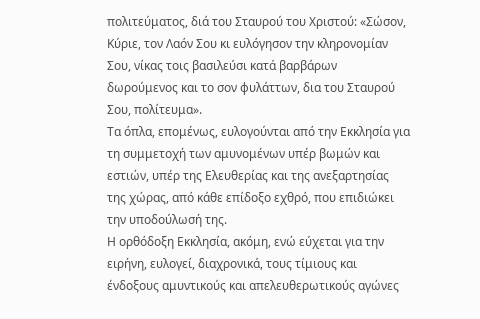πολιτεύματος, διά του Σταυρού του Χριστού: «Σώσον, Κύριε, τον Λαόν Σου κι ευλόγησον την κληρονομίαν Σου, νίκας τοις βασιλεύσι κατά βαρβάρων δωρούμενος και το σον φυλάττων, δια του Σταυρού Σου, πολίτευμα».
Τα όπλα, επομένως, ευλογούνται από την Εκκλησία για τη συμμετοχή των αμυνομένων υπέρ βωμών και εστιών, υπέρ της Ελευθερίας και της ανεξαρτησίας της χώρας, από κάθε επίδοξο εχθρό, που επιδιώκει την υποδούλωσή της.
Η ορθόδοξη Εκκλησία, ακόμη, ενώ εύχεται για την ειρήνη, ευλογεί, διαχρονικά, τους τίμιους και ένδοξους αμυντικούς και απελευθερωτικούς αγώνες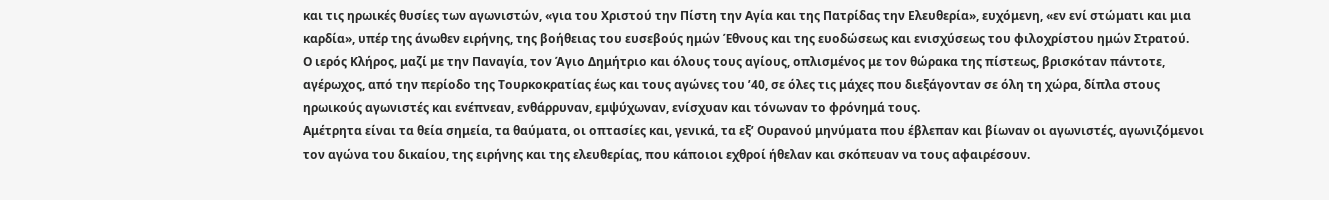και τις ηρωικές θυσίες των αγωνιστών, «για του Χριστού την Πίστη την Αγία και της Πατρίδας την Ελευθερία», ευχόμενη, «εν ενί στώματι και μια καρδία», υπέρ της άνωθεν ειρήνης, της βοήθειας του ευσεβούς ημών Έθνους και της ευοδώσεως και ενισχύσεως του φιλοχρίστου ημών Στρατού.
Ο ιερός Κλήρος, μαζί με την Παναγία, τον Άγιο Δημήτριο και όλους τους αγίους, οπλισμένος με τον θώρακα της πίστεως, βρισκόταν πάντοτε, αγέρωχος, από την περίοδο της Τουρκοκρατίας έως και τους αγώνες του ’40, σε όλες τις μάχες που διεξάγονταν σε όλη τη χώρα, δίπλα στους ηρωικούς αγωνιστές και ενέπνεαν, ενθάρρυναν, εμψύχωναν, ενίσχυαν και τόνωναν το φρόνημά τους.
Αμέτρητα είναι τα θεία σημεία, τα θαύματα, οι οπτασίες και, γενικά, τα εξ’ Ουρανού μηνύματα που έβλεπαν και βίωναν οι αγωνιστές, αγωνιζόμενοι τον αγώνα του δικαίου, της ειρήνης και της ελευθερίας, που κάποιοι εχθροί ήθελαν και σκόπευαν να τους αφαιρέσουν.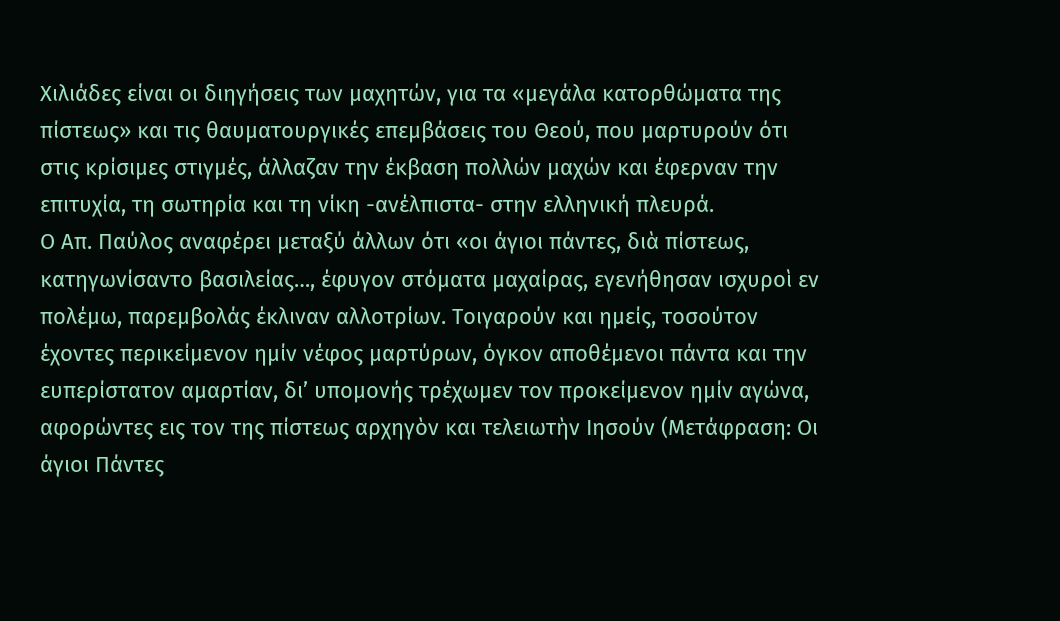Χιλιάδες είναι οι διηγήσεις των μαχητών, για τα «μεγάλα κατορθώματα της πίστεως» και τις θαυματουργικές επεμβάσεις του Θεού, που μαρτυρούν ότι στις κρίσιμες στιγμές, άλλαζαν την έκβαση πολλών μαχών και έφερναν την επιτυχία, τη σωτηρία και τη νίκη -ανέλπιστα- στην ελληνική πλευρά.
Ο Απ. Παύλος αναφέρει μεταξύ άλλων ότι «οι άγιοι πάντες, διὰ πίστεως, κατηγωνίσαντο βασιλείας…, έφυγον στόματα μαχαίρας, εγενήθησαν ισχυροὶ εν πολέμω, παρεμβολάς έκλιναν αλλοτρίων. Τοιγαρούν και ημείς, τοσούτον έχοντες περικείμενον ημίν νέφος μαρτύρων, όγκον αποθέμενοι πάντα και την ευπερίστατον αμαρτίαν, δι’ υπομονής τρέχωμεν τον προκείμενον ημίν αγώνα, αφορώντες εις τον της πίστεως αρχηγὸν και τελειωτὴν Ιησούν (Μετάφραση: Οι άγιοι Πάντες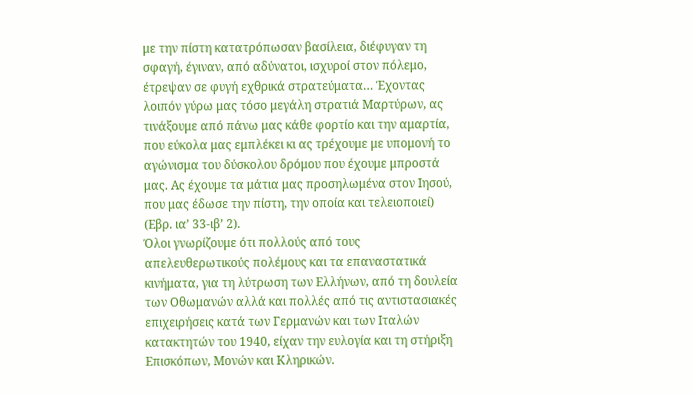με την πίστη κατατρόπωσαν βασίλεια, διέφυγαν τη σφαγή, έγιναν, από αδύνατοι, ισχυροί στον πόλεμο, έτρεψαν σε φυγή εχθρικά στρατεύματα… Έχοντας λοιπόν γύρω μας τόσο μεγάλη στρατιά Μαρτύρων, ας τινάξουμε από πάνω μας κάθε φορτίο και την αμαρτία, που εύκολα μας εμπλέκει κι ας τρέχουμε με υπομονή το αγώνισμα του δύσκολου δρόμου που έχουμε μπροστά μας. Ας έχουμε τα μάτια μας προσηλωμένα στον Ιησού, που μας έδωσε την πίστη, την οποία και τελειοποιεί) (Εβρ. ια’ 33-ιβ’ 2).
Όλοι γνωρίζουμε ότι πολλούς από τους απελευθερωτικούς πολέμους και τα επαναστατικά κινήματα, για τη λύτρωση των Ελλήνων, από τη δουλεία των Οθωμανών αλλά και πολλές από τις αντιστασιακές επιχειρήσεις κατά των Γερμανών και των Ιταλών κατακτητών του 1940, είχαν την ευλογία και τη στήριξη Επισκόπων, Μονών και Κληρικών.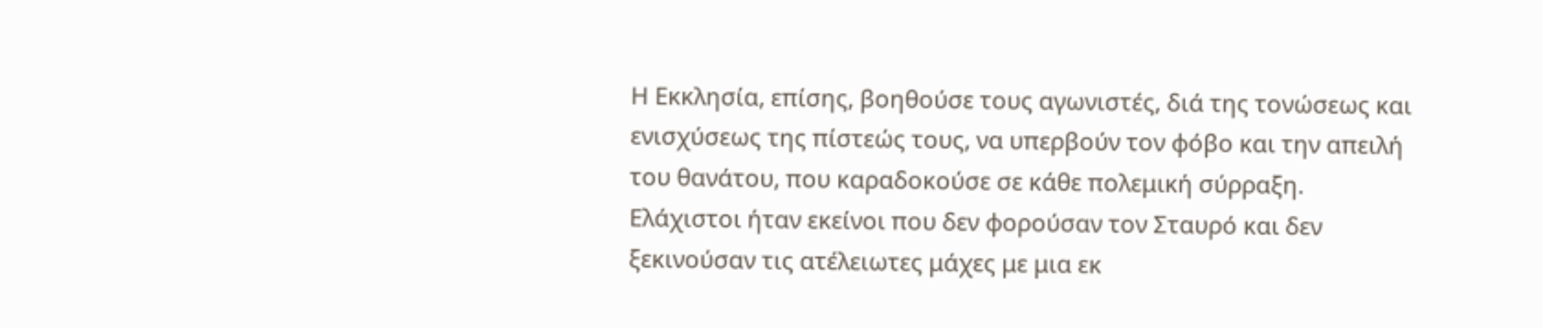Η Εκκλησία, επίσης, βοηθούσε τους αγωνιστές, διά της τονώσεως και ενισχύσεως της πίστεώς τους, να υπερβούν τον φόβο και την απειλή του θανάτου, που καραδοκούσε σε κάθε πολεμική σύρραξη.
Ελάχιστοι ήταν εκείνοι που δεν φορούσαν τον Σταυρό και δεν ξεκινούσαν τις ατέλειωτες μάχες με μια εκ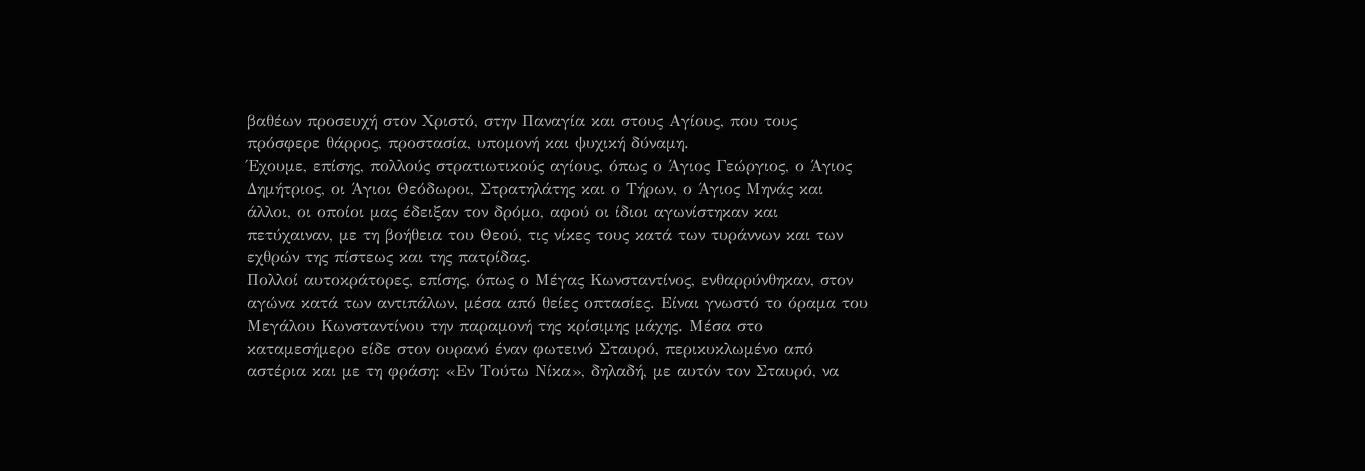βαθέων προσευχή στον Χριστό, στην Παναγία και στους Αγίους, που τους πρόσφερε θάρρος, προστασία, υπομονή και ψυχική δύναμη.
Έχουμε, επίσης, πολλούς στρατιωτικούς αγίους, όπως ο Άγιος Γεώργιος, ο Άγιος Δημήτριος, οι Άγιοι Θεόδωροι, Στρατηλάτης και ο Τήρων, ο Άγιος Μηνάς και άλλοι, οι οποίοι μας έδειξαν τον δρόμο, αφού οι ίδιοι αγωνίστηκαν και πετύχαιναν, με τη βοήθεια του Θεού, τις νίκες τους κατά των τυράννων και των εχθρών της πίστεως και της πατρίδας.
Πολλοί αυτοκράτορες, επίσης, όπως ο Μέγας Κωνσταντίνος, ενθαρρύνθηκαν, στον αγώνα κατά των αντιπάλων, μέσα από θείες οπτασίες. Είναι γνωστό το όραμα του Μεγάλου Κωνσταντίνου την παραμονή της κρίσιμης μάχης. Μέσα στο καταμεσήμερο είδε στον ουρανό έναν φωτεινό Σταυρό, περικυκλωμένο από αστέρια και με τη φράση: «Εν Τούτω Νίκα», δηλαδή, με αυτόν τον Σταυρό, να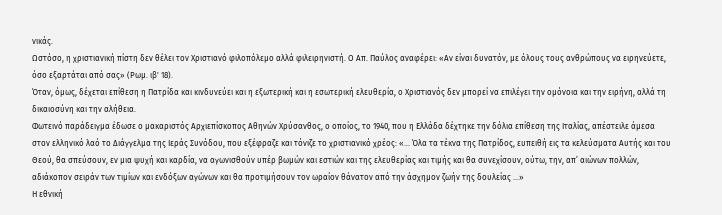νικάς.
Ωστόσο, η χριστιανική πίστη δεν θέλει τον Χριστιανό φιλοπόλεμο αλλά φιλειρηνιστή. Ο Απ. Παύλος αναφέρει: «Αν είναι δυνατόν, με όλους τους ανθρώπους να ειρηνεύετε, όσο εξαρτάται από σας» (Ρωμ. ιβ' 18).
Όταν, όμως, δέχεται επίθεση η Πατρίδα και κινδυνεύει και η εξωτερική και η εσωτερική ελευθερία, ο Χριστιανός δεν μπορεί να επιλέγει την ομόνοια και την ειρήνη, αλλά τη δικαιοσύνη και την αλήθεια.
Φωτεινό παράδειγμα έδωσε ο μακαριστός Αρχιεπίσκοπος Αθηνών Χρύσανθος, ο οποίος, το 1940, που η Ελλάδα δέχτηκε την δόλια επίθεση της Ιταλίας, απέστειλε άμεσα στον ελληνικό λαό το Διάγγελμα της Ιεράς Συνόδου, που εξέφραζε και τόνιζε το χριστιανικό χρέος: «… Όλα τα τέκνα της Πατρίδος, ευπειθή εις τα κελεύσματα Αυτής και του Θεού, θα σπεύσουν, εν μια ψυχή και καρδία, να αγωνισθούν υπέρ βωμών και εστιών και της ελευθερίας και τιμής και θα συνεχίσουν, ούτω, την, απ’ αιώνων πολλών, αδιάκοπον σειράν των τιμίων και ενδόξων αγώνων και θα προτιμήσουν τον ωραίον θάνατον από την άσχημον ζωήν της δουλείας …»
Η εθνική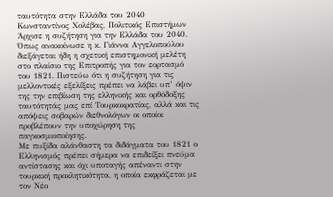ταυτότητα στην Ελλάδα του 2040
Κωνσταντίνος Χολέβας, Πολιτικός Επιστήμων
Άρχισε η συζήτηση για την Ελλάδα του 2040. Όπως ανακοίνωσε η κ. Γιάννα Αγγελοπούλου διεξάγεται ήδη η σχετική επιστημονική μελέτη στο πλαίσιο της Επιτροπής για τον εορτασμό του 1821. Πιστεύω ότι η συζήτηση για τις μελλοντικές εξελίξεις πρέπει να λάβει υπ’ όψιν της την επιβίωση της ελληνικής και ορθόδοξης ταυτότητάς μας επί Τουρκοκρατίας, αλλά και τις απόψεις σοβαρών διεθνολόγων οι οποίοι προβλέπουν την υποχώρηση της παγκοσμιοποίησης.
Με πυξίδα αλάνθαστη τα διδάγματα του 1821 ο Ελληνισμός πρέπει σήμερα να επιδείξει πνεύμα αντίστασης και όχι υποταγής απέναντι στην τουρκική προκλητικότητα, η οποία εκφράζεται με τον Νέο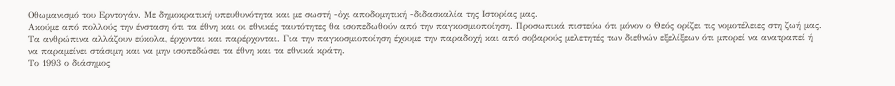Οθωμανισμό του Ερντογάν. Με δημοκρατική υπευθυνότητα και με σωστή -ὀχι αποδομητική -διδασκαλία της Ιστορίας μας.
Ακούμε από πολλούς την ένσταση ότι τα έθνη και οι εθνικές ταυτότητες θα ισοπεδωθούν από την παγκοσμιοποίηση. Προσωπικά πιστεύω ότι μόνον ο Θεός ορίζει τις νομοτέλειες στη ζωή μας. Τα ανθρώπινα αλλάζουν εύκολα, έρχονται και παρέρχονται. Για την παγκοσμιοποίηση έχουμε την παραδοχή και από σοβαρούς μελετητές των διεθνών εξελίξεων ότι μπορεί να ανατραπεί ή να παραμείνει στάσιμη και να μην ισοπεδώσει τα έθνη και τα εθνικά κράτη.
Το 1993 ο διάσημος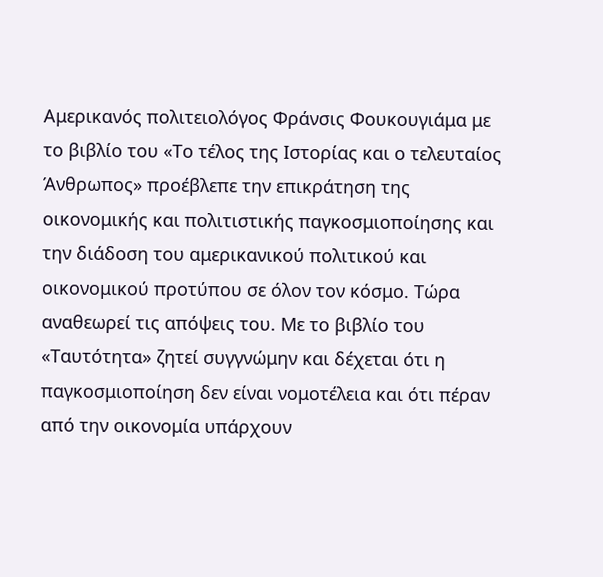Αμερικανός πολιτειολόγος Φράνσις Φουκουγιάμα με το βιβλίο του «Το τέλος της Ιστορίας και ο τελευταίος Άνθρωπος» προέβλεπε την επικράτηση της οικονομικής και πολιτιστικής παγκοσμιοποίησης και την διάδοση του αμερικανικού πολιτικού και οικονομικού προτύπου σε όλον τον κόσμο. Τώρα αναθεωρεί τις απόψεις του. Με το βιβλίο του «Ταυτότητα» ζητεί συγγνώμην και δέχεται ότι η παγκοσμιοποίηση δεν είναι νομοτέλεια και ότι πέραν από την οικονομία υπάρχουν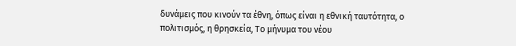δυνάμεις που κινούν τα έθνη, όπως είναι η εθνική ταυτότητα, ο πολιτισμός, η θρησκεία, Το μήνυμα του νέου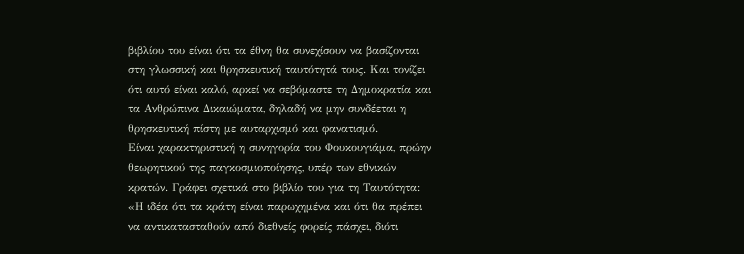βιβλίου του είναι ότι τα έθνη θα συνεχίσουν να βασίζονται στη γλωσσική και θρησκευτική ταυτότητά τους. Και τονίζει ότι αυτό είναι καλό, αρκεί να σεβόμαστε τη Δημοκρατία και τα Ανθρώπινα Δικαιώματα, δηλαδή να μην συνδέεται η θρησκευτική πίστη με αυταρχισμό και φανατισμό.
Είναι χαρακτηριστική η συνηγορία του Φουκουγιάμα, πρώην θεωρητικού της παγκοσμιοποίησης, υπέρ των εθνικών κρατών. Γράφει σχετικά στο βιβλίο του για τη Ταυτότητα:
«Η ιδέα ότι τα κράτη είναι παρωχημένα και ότι θα πρέπει να αντικατασταθούν από διεθνείς φορείς πάσχει, διότι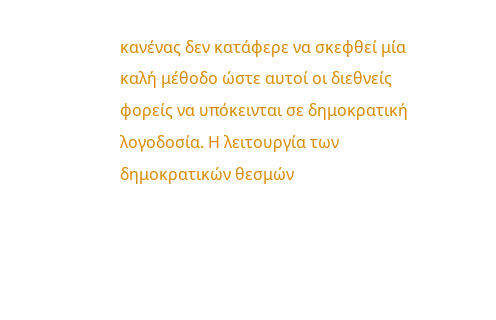κανένας δεν κατάφερε να σκεφθεί μία καλή μέθοδο ώστε αυτοί οι διεθνείς φορείς να υπόκεινται σε δημοκρατική λογοδοσία. Η λειτουργία των δημοκρατικών θεσμών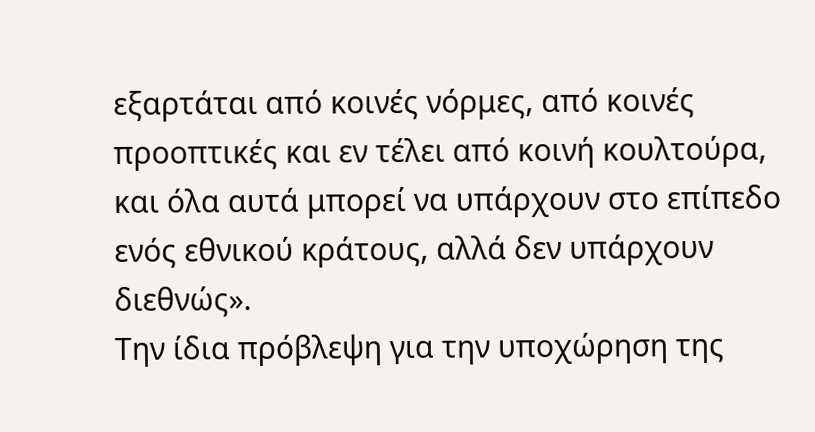εξαρτάται από κοινές νόρμες, από κοινές προοπτικές και εν τέλει από κοινή κουλτούρα, και όλα αυτά μπορεί να υπάρχουν στο επίπεδο ενός εθνικού κράτους, αλλά δεν υπάρχουν διεθνώς».
Την ίδια πρόβλεψη για την υποχώρηση της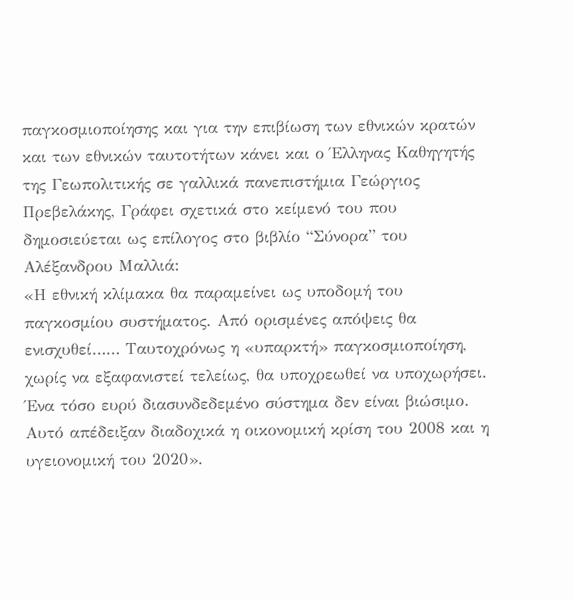παγκοσμιοποίησης και για την επιβίωση των εθνικών κρατών και των εθνικών ταυτοτήτων κάνει και ο Έλληνας Καθηγητής της Γεωπολιτικής σε γαλλικά πανεπιστήμια Γεώργιος Πρεβελάκης, Γράφει σχετικά στο κείμενό του που δημοσιεύεται ως επίλογος στο βιβλίο “Σύνορα” του Αλέξανδρου Μαλλιά:
«Η εθνική κλίμακα θα παραμείνει ως υποδομή του παγκοσμίου συστήματος. Από ορισμένες απόψεις θα ενισχυθεί…… Ταυτοχρόνως η «υπαρκτή» παγκοσμιοποίηση, χωρίς να εξαφανιστεί τελείως, θα υποχρεωθεί να υποχωρήσει. Ένα τόσο ευρύ διασυνδεδεμένο σύστημα δεν είναι βιώσιμο. Αυτό απέδειξαν διαδοχικά η οικονομική κρίση του 2008 και η υγειονομική του 2020».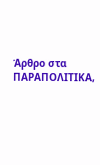Άρθρο στα ΠΑΡΑΠΟΛΙΤΙΚΑ,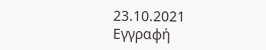23.10.2021
Εγγραφή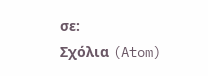σε:
Σχόλια (Atom)